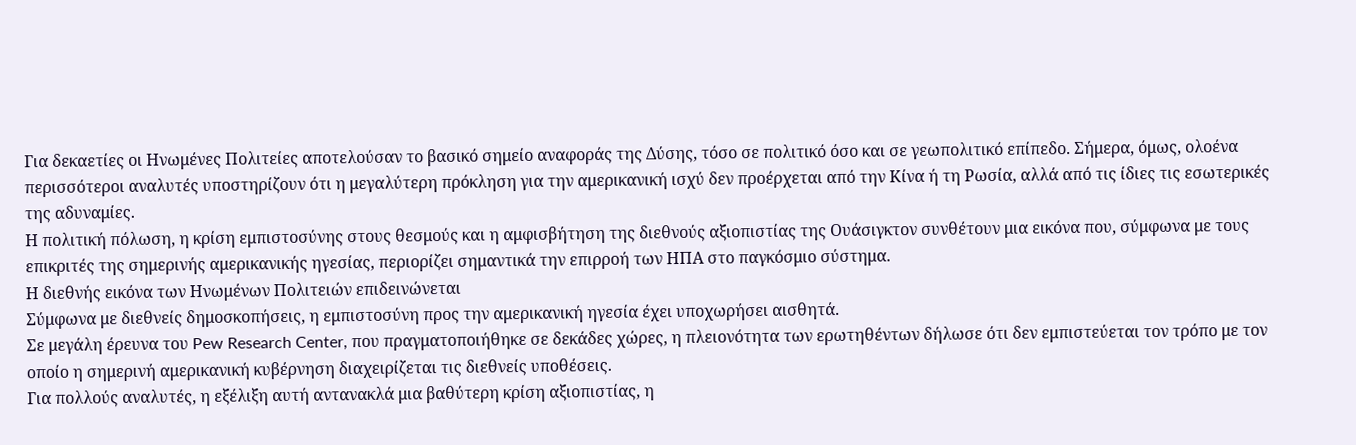Για δεκαετίες οι Ηνωμένες Πολιτείες αποτελούσαν το βασικό σημείο αναφοράς της Δύσης, τόσο σε πολιτικό όσο και σε γεωπολιτικό επίπεδο. Σήμερα, όμως, ολοένα περισσότεροι αναλυτές υποστηρίζουν ότι η μεγαλύτερη πρόκληση για την αμερικανική ισχύ δεν προέρχεται από την Κίνα ή τη Ρωσία, αλλά από τις ίδιες τις εσωτερικές της αδυναμίες.
Η πολιτική πόλωση, η κρίση εμπιστοσύνης στους θεσμούς και η αμφισβήτηση της διεθνούς αξιοπιστίας της Ουάσιγκτον συνθέτουν μια εικόνα που, σύμφωνα με τους επικριτές της σημερινής αμερικανικής ηγεσίας, περιορίζει σημαντικά την επιρροή των ΗΠΑ στο παγκόσμιο σύστημα.
Η διεθνής εικόνα των Ηνωμένων Πολιτειών επιδεινώνεται
Σύμφωνα με διεθνείς δημοσκοπήσεις, η εμπιστοσύνη προς την αμερικανική ηγεσία έχει υποχωρήσει αισθητά.
Σε μεγάλη έρευνα του Pew Research Center, που πραγματοποιήθηκε σε δεκάδες χώρες, η πλειονότητα των ερωτηθέντων δήλωσε ότι δεν εμπιστεύεται τον τρόπο με τον οποίο η σημερινή αμερικανική κυβέρνηση διαχειρίζεται τις διεθνείς υποθέσεις.
Για πολλούς αναλυτές, η εξέλιξη αυτή αντανακλά μια βαθύτερη κρίση αξιοπιστίας, η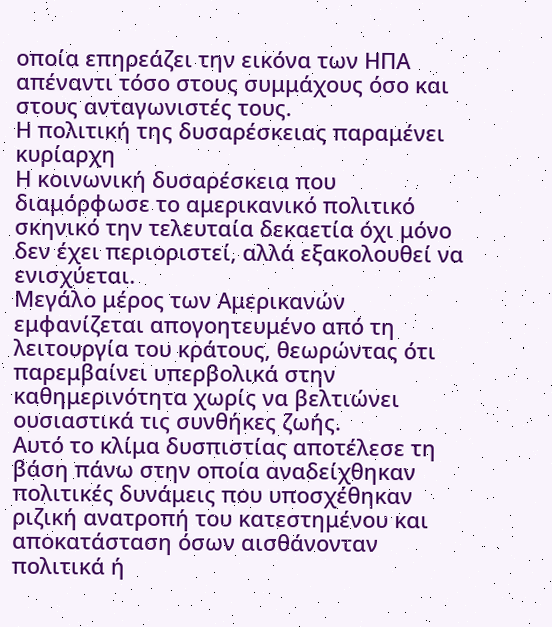οποία επηρεάζει την εικόνα των ΗΠΑ απέναντι τόσο στους συμμάχους όσο και στους ανταγωνιστές τους.
Η πολιτική της δυσαρέσκειας παραμένει κυρίαρχη
Η κοινωνική δυσαρέσκεια που διαμόρφωσε το αμερικανικό πολιτικό σκηνικό την τελευταία δεκαετία όχι μόνο δεν έχει περιοριστεί, αλλά εξακολουθεί να ενισχύεται.
Μεγάλο μέρος των Αμερικανών εμφανίζεται απογοητευμένο από τη λειτουργία του κράτους, θεωρώντας ότι παρεμβαίνει υπερβολικά στην καθημερινότητα χωρίς να βελτιώνει ουσιαστικά τις συνθήκες ζωής.
Αυτό το κλίμα δυσπιστίας αποτέλεσε τη βάση πάνω στην οποία αναδείχθηκαν πολιτικές δυνάμεις που υποσχέθηκαν ριζική ανατροπή του κατεστημένου και αποκατάσταση όσων αισθάνονταν πολιτικά ή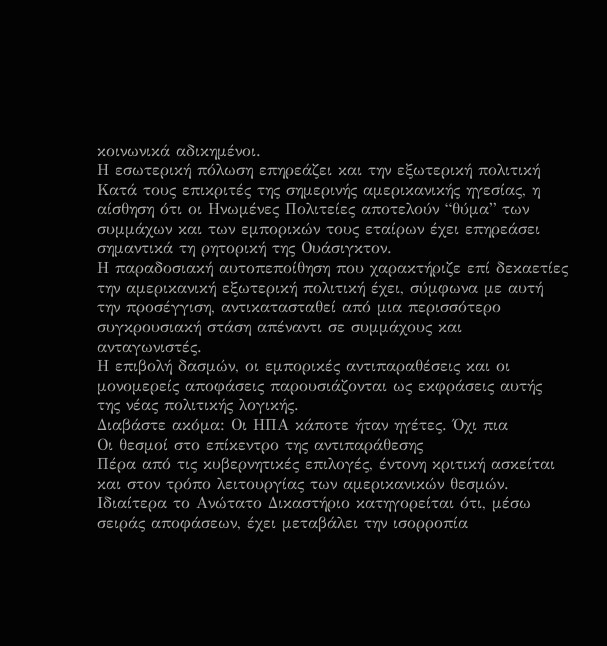κοινωνικά αδικημένοι.
Η εσωτερική πόλωση επηρεάζει και την εξωτερική πολιτική
Κατά τους επικριτές της σημερινής αμερικανικής ηγεσίας, η αίσθηση ότι οι Ηνωμένες Πολιτείες αποτελούν “θύμα” των συμμάχων και των εμπορικών τους εταίρων έχει επηρεάσει σημαντικά τη ρητορική της Ουάσιγκτον.
Η παραδοσιακή αυτοπεποίθηση που χαρακτήριζε επί δεκαετίες την αμερικανική εξωτερική πολιτική έχει, σύμφωνα με αυτή την προσέγγιση, αντικατασταθεί από μια περισσότερο συγκρουσιακή στάση απέναντι σε συμμάχους και ανταγωνιστές.
Η επιβολή δασμών, οι εμπορικές αντιπαραθέσεις και οι μονομερείς αποφάσεις παρουσιάζονται ως εκφράσεις αυτής της νέας πολιτικής λογικής.
Διαβάστε ακόμα: Οι ΗΠΑ κάποτε ήταν ηγέτες. Όχι πια
Οι θεσμοί στο επίκεντρο της αντιπαράθεσης
Πέρα από τις κυβερνητικές επιλογές, έντονη κριτική ασκείται και στον τρόπο λειτουργίας των αμερικανικών θεσμών. Ιδιαίτερα το Ανώτατο Δικαστήριο κατηγορείται ότι, μέσω σειράς αποφάσεων, έχει μεταβάλει την ισορροπία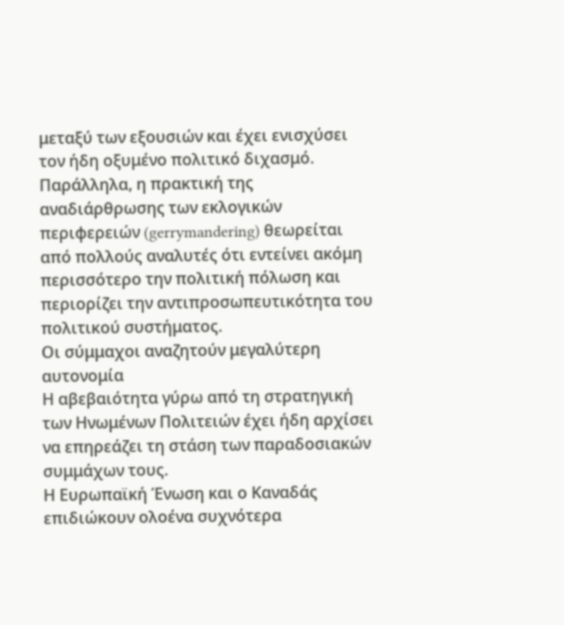μεταξύ των εξουσιών και έχει ενισχύσει τον ήδη οξυμένο πολιτικό διχασμό.
Παράλληλα, η πρακτική της αναδιάρθρωσης των εκλογικών περιφερειών (gerrymandering) θεωρείται από πολλούς αναλυτές ότι εντείνει ακόμη περισσότερο την πολιτική πόλωση και περιορίζει την αντιπροσωπευτικότητα του πολιτικού συστήματος.
Οι σύμμαχοι αναζητούν μεγαλύτερη αυτονομία
Η αβεβαιότητα γύρω από τη στρατηγική των Ηνωμένων Πολιτειών έχει ήδη αρχίσει να επηρεάζει τη στάση των παραδοσιακών συμμάχων τους.
Η Ευρωπαϊκή Ένωση και ο Καναδάς επιδιώκουν ολοένα συχνότερα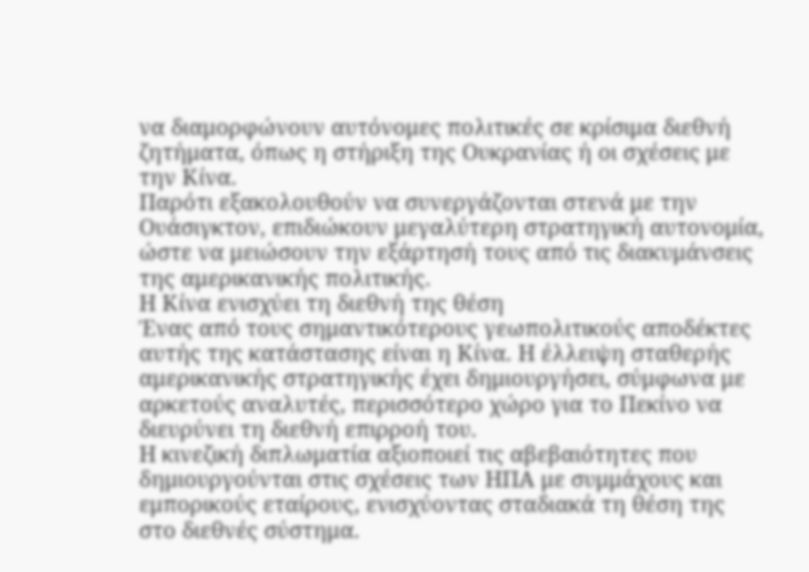να διαμορφώνουν αυτόνομες πολιτικές σε κρίσιμα διεθνή ζητήματα, όπως η στήριξη της Ουκρανίας ή οι σχέσεις με την Κίνα.
Παρότι εξακολουθούν να συνεργάζονται στενά με την Ουάσιγκτον, επιδιώκουν μεγαλύτερη στρατηγική αυτονομία, ώστε να μειώσουν την εξάρτησή τους από τις διακυμάνσεις της αμερικανικής πολιτικής.
Η Κίνα ενισχύει τη διεθνή της θέση
Ένας από τους σημαντικότερους γεωπολιτικούς αποδέκτες αυτής της κατάστασης είναι η Κίνα. Η έλλειψη σταθερής αμερικανικής στρατηγικής έχει δημιουργήσει, σύμφωνα με αρκετούς αναλυτές, περισσότερο χώρο για το Πεκίνο να διευρύνει τη διεθνή επιρροή του.
Η κινεζική διπλωματία αξιοποιεί τις αβεβαιότητες που δημιουργούνται στις σχέσεις των ΗΠΑ με συμμάχους και εμπορικούς εταίρους, ενισχύοντας σταδιακά τη θέση της στο διεθνές σύστημα.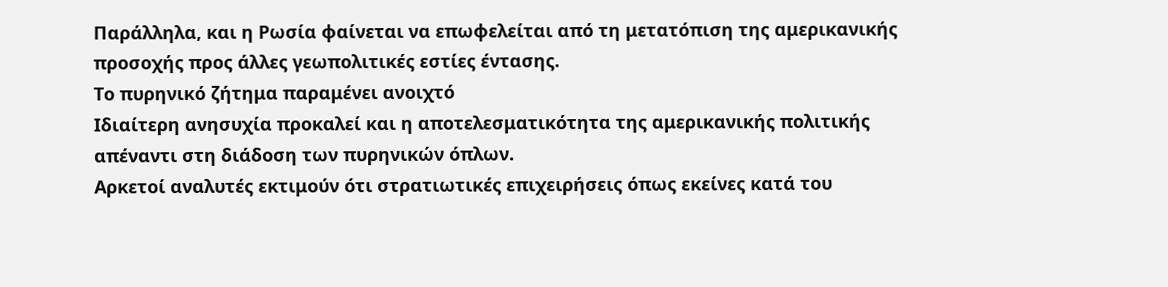Παράλληλα, και η Ρωσία φαίνεται να επωφελείται από τη μετατόπιση της αμερικανικής προσοχής προς άλλες γεωπολιτικές εστίες έντασης.
Το πυρηνικό ζήτημα παραμένει ανοιχτό
Ιδιαίτερη ανησυχία προκαλεί και η αποτελεσματικότητα της αμερικανικής πολιτικής απέναντι στη διάδοση των πυρηνικών όπλων.
Αρκετοί αναλυτές εκτιμούν ότι στρατιωτικές επιχειρήσεις όπως εκείνες κατά του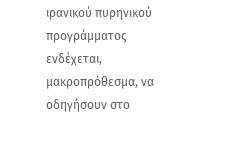ιρανικού πυρηνικού προγράμματος ενδέχεται, μακροπρόθεσμα, να οδηγήσουν στο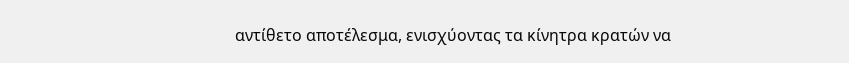αντίθετο αποτέλεσμα, ενισχύοντας τα κίνητρα κρατών να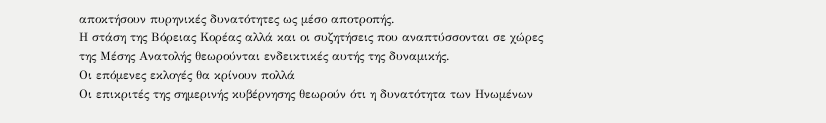αποκτήσουν πυρηνικές δυνατότητες ως μέσο αποτροπής.
Η στάση της Βόρειας Κορέας αλλά και οι συζητήσεις που αναπτύσσονται σε χώρες της Μέσης Ανατολής θεωρούνται ενδεικτικές αυτής της δυναμικής.
Οι επόμενες εκλογές θα κρίνουν πολλά
Οι επικριτές της σημερινής κυβέρνησης θεωρούν ότι η δυνατότητα των Ηνωμένων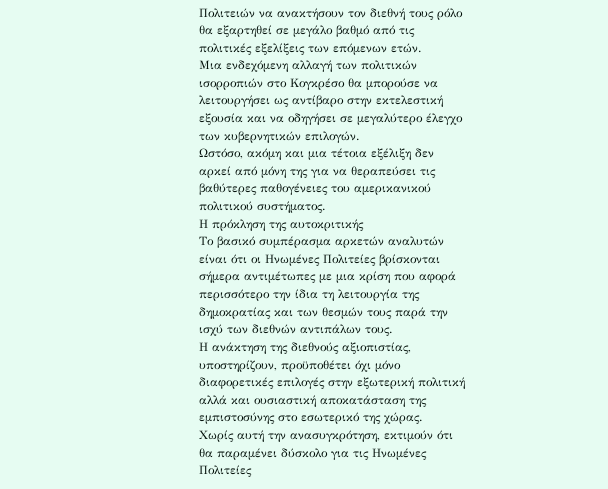Πολιτειών να ανακτήσουν τον διεθνή τους ρόλο θα εξαρτηθεί σε μεγάλο βαθμό από τις πολιτικές εξελίξεις των επόμενων ετών.
Μια ενδεχόμενη αλλαγή των πολιτικών ισορροπιών στο Κογκρέσο θα μπορούσε να λειτουργήσει ως αντίβαρο στην εκτελεστική εξουσία και να οδηγήσει σε μεγαλύτερο έλεγχο των κυβερνητικών επιλογών.
Ωστόσο, ακόμη και μια τέτοια εξέλιξη δεν αρκεί από μόνη της για να θεραπεύσει τις βαθύτερες παθογένειες του αμερικανικού πολιτικού συστήματος.
Η πρόκληση της αυτοκριτικής
Το βασικό συμπέρασμα αρκετών αναλυτών είναι ότι οι Ηνωμένες Πολιτείες βρίσκονται σήμερα αντιμέτωπες με μια κρίση που αφορά περισσότερο την ίδια τη λειτουργία της δημοκρατίας και των θεσμών τους παρά την ισχύ των διεθνών αντιπάλων τους.
Η ανάκτηση της διεθνούς αξιοπιστίας, υποστηρίζουν, προϋποθέτει όχι μόνο διαφορετικές επιλογές στην εξωτερική πολιτική αλλά και ουσιαστική αποκατάσταση της εμπιστοσύνης στο εσωτερικό της χώρας.
Χωρίς αυτή την ανασυγκρότηση, εκτιμούν ότι θα παραμένει δύσκολο για τις Ηνωμένες Πολιτείες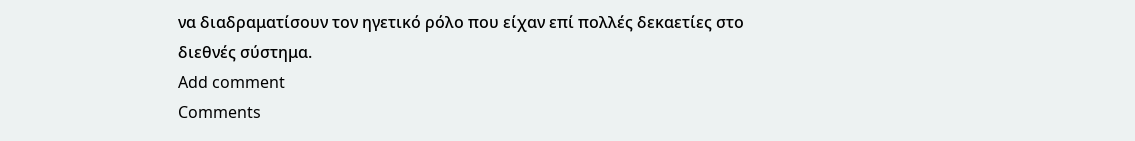να διαδραματίσουν τον ηγετικό ρόλο που είχαν επί πολλές δεκαετίες στο διεθνές σύστημα.
Add comment
Comments